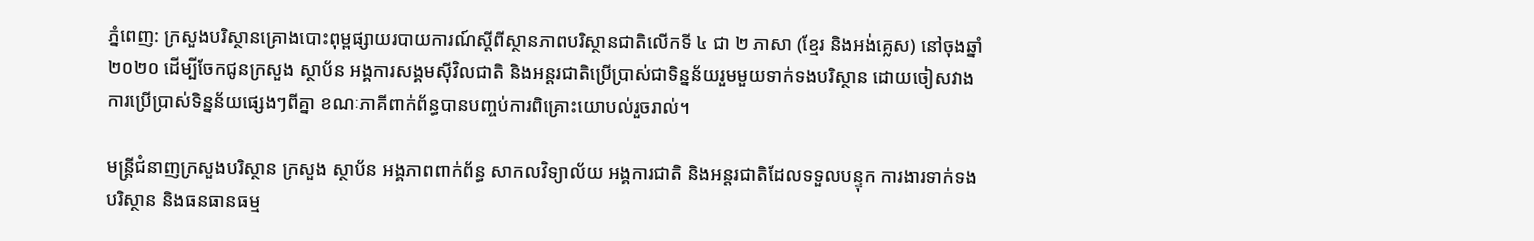ភ្នំពេញ: ក្រសួងបរិស្ថានគ្រោងបោះពុម្ពផ្សាយរបាយការណ៍ស្តីពីស្ថានភាពបរិស្ថានជាតិលើកទី ៤ ជា ២ ភាសា (ខ្មែរ និងអង់គ្លេស) នៅចុងឆ្នាំ ២០២០ ដើម្បីចែកជូនក្រសួង ស្ថាប័ន អង្គការសង្គមស៊ីវិលជាតិ និងអន្តរជាតិប្រើប្រាស់ជាទិន្នន័យរួមមួយទាក់ទងបរិស្ថាន ដោយចៀសវាងការប្រើប្រាស់ទិន្នន័យផ្សេងៗពីគ្នា ខណៈភាគីពាក់ព័ន្ធបានបញ្ចប់ការពិគ្រោះយោបល់រួចរាល់។

មន្ត្រីជំនាញក្រសួងបរិស្ថាន ក្រសួង ស្ថាប័ន អង្គភាពពាក់ព័ន្ធ សាកលវិទ្យាល័យ អង្គការជាតិ និងអន្តរជាតិដែលទទួលបន្ទុក ការងារទាក់ទងបរិស្ថាន និងធនធានធម្ម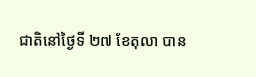ជាតិនៅថ្ងៃទី ២៧ ខែតុលា បាន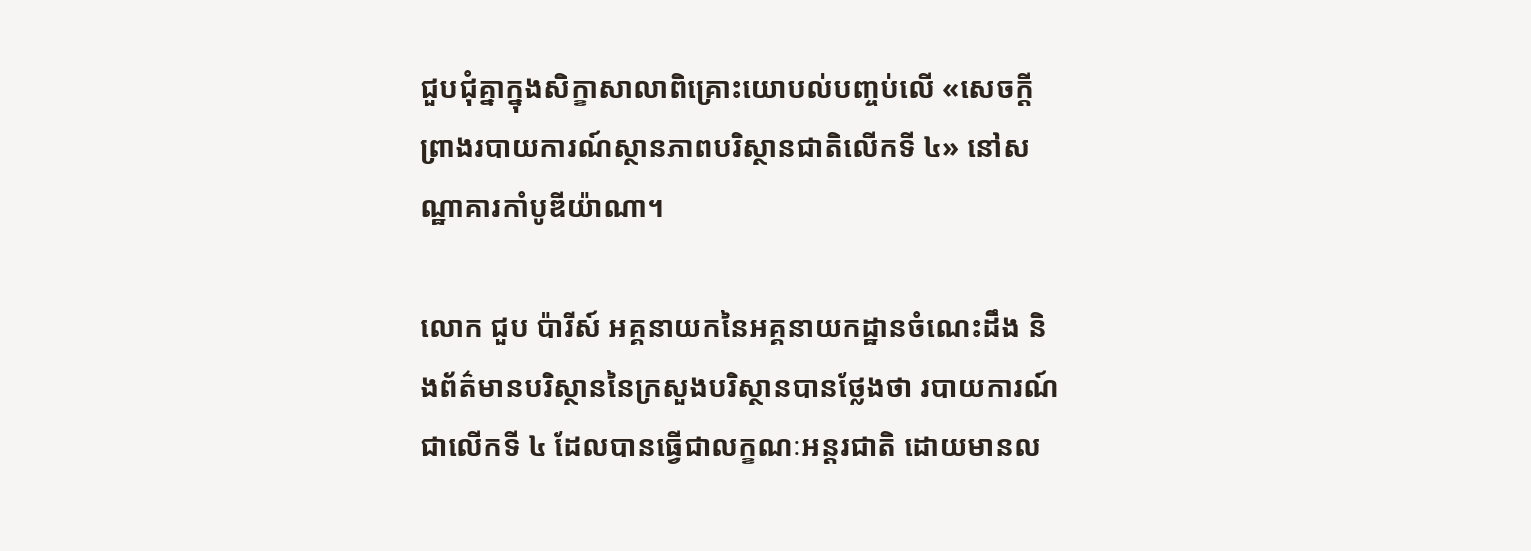ជួបជុំគ្នាក្នុងសិក្ខាសាលាពិគ្រោះយោបល់បញ្ចប់លើ «សេចក្តីព្រាងរបាយការណ៍ស្ថានភាពបរិស្ថានជាតិលើកទី ៤» នៅសណ្ឋាគារកាំបូឌីយ៉ាណា។

លោក ជួប ប៉ារីស៍ អគ្គនាយកនៃអគ្គនាយកដ្ឋានចំណេះដឹង និងព័ត៌មានបរិស្ថាននៃក្រសួងបរិស្ថានបានថ្លែងថា របាយការណ៍ជាលើកទី ៤ ដែលបានធ្វើជាលក្ខណៈអន្តរជាតិ ដោយមានល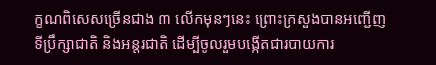ក្ខណពិសេសច្រើនជាង ៣ លើកមុនៗនេះ ព្រោះក្រសួងបានអញ្ជើញទីប្រឹក្សាជាតិ និងអន្តរជាតិ ដើម្បីចូលរួមបង្កើតជារបាយការ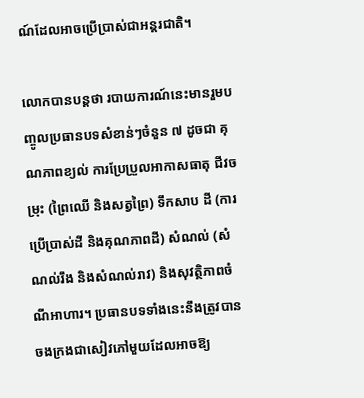ណ៍ដែលអាចប្រើប្រាស់ជាអន្តរជាតិ។

លោកបានបន្តថា របាយការណ៍នេះមានរួមបញ្ចូលប្រធានបទសំខាន់ៗចំនួន ៧ ដូចជា គុណភាពខ្យល់ ការប្រែប្រួលអាកាសធាតុ ជីវចម្រុះ (ព្រៃឈើ និងសត្វព្រៃ) ទឹកសាប ដី (ការប្រើប្រាស់ដី និងគុណភាពដី) សំណល់ (សំណល់រឹង និងសំណល់រាវ) និងសុវត្ថិភាពចំណីអាហារ។ ប្រធានបទទាំងនេះនឹងត្រូវបានចងក្រងជាសៀវភៅមួយដែលអាចឱ្យ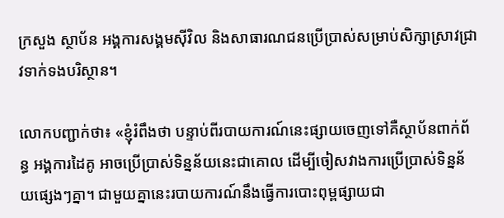ក្រសួង ស្ថាប័ន អង្គការសង្គមស៊ីវិល និងសាធារណជនប្រើប្រាស់សម្រាប់សិក្សាស្រាវជ្រាវទាក់ទងបរិស្ថាន។

លោកបញ្ជាក់ថា៖ «ខ្ញុំរំពឹងថា បន្ទាប់ពីរបាយការណ៍នេះផ្សាយចេញទៅគឺស្ថាប័នពាក់ព័ន្ធ អង្គការដៃគូ អាចប្រើប្រាស់ទិន្នន័យនេះជាគោល ដើម្បីចៀសវាងការប្រើប្រាស់ទិន្នន័យផ្សេងៗគ្នា។ ជាមួយគ្នានេះរបាយការណ៍នឹងធ្វើការបោះពុម្ពផ្សាយជា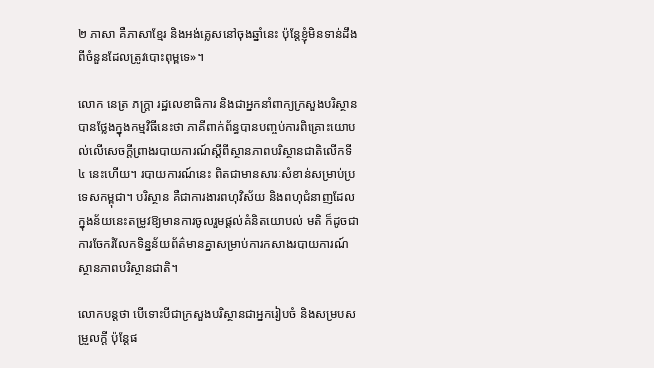២ ភាសា គឺភាសាខ្មែរ និងអង់គ្លេសនៅចុងឆ្នាំនេះ ប៉ុន្ដែខ្ញុំមិនទាន់ដឹងពីចំនួនដែលត្រូវបោះពុម្ពទេ»។

លោក នេត្រ ភក្ត្រា រដ្ឋលេខាធិការ និងជាអ្នកនាំពាក្យក្រសួងបរិស្ថានបានថ្លែងក្នុងកម្មវិធីនេះថា ភាគីពាក់ព័ន្ធបានបញ្ចប់ការពិគ្រោះយោបល់លើសេចក្តីព្រាងរបាយការណ៍ស្តីពីស្ថានភាពបរិស្ថានជាតិលើកទី ៤ នេះហើយ។ របាយការណ៍នេះ ពិតជាមានសារៈសំខាន់សម្រាប់ប្រទេសកម្ពុជា។ បរិស្ថាន គឺជាការងារពហុវិស័យ និងពហុជំនាញដែលក្នុងន័យនេះតម្រូវឱ្យមានការចូលរួមផ្តល់គំនិតយោបល់ មតិ ក៏ដូចជាការចែករំលែកទិន្នន័យព័ត៌មានគ្នាសម្រាប់ការកសាងរបាយការណ៍ស្ថានភាពបរិស្ថានជាតិ។

លោកបន្តថា បើទោះបីជាក្រសួងបរិស្ថានជាអ្នករៀបចំ និងសម្របសម្រួលក្ដី ប៉ុន្តែផ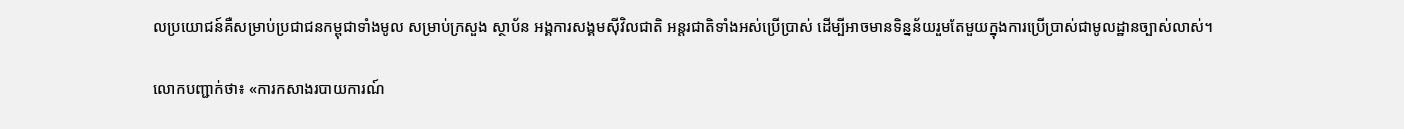លប្រយោជន៍គឺសម្រាប់ប្រជាជនកម្ពុជាទាំងមូល សម្រាប់ក្រសួង ស្ថាប័ន អង្គការសង្គមស៊ីវិលជាតិ អន្តរជាតិទាំងអស់ប្រើប្រាស់ ដើម្បីអាចមានទិន្នន័យរួមតែមួយក្នុងការប្រើប្រាស់ជាមូលដ្ឋានច្បាស់លាស់។

លោកបញ្ជាក់ថា៖ «ការកសាងរបាយការណ៍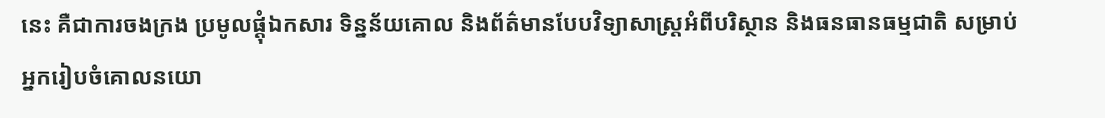នេះ គឺជាការចងក្រង ប្រមូលផ្តុំឯកសារ ទិន្នន័យគោល និងព័ត៌មានបែបវិទ្យាសាស្ត្រអំពីបរិស្ថាន និងធនធានធម្មជាតិ សម្រាប់អ្នករៀបចំគោលនយោ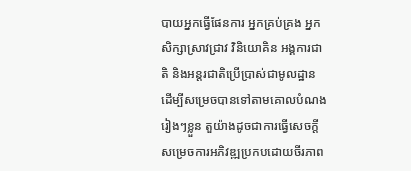បាយអ្នកធ្វើផែនការ អ្នកគ្រប់គ្រង អ្នកសិក្សាស្រាវជ្រាវ វិនិយោគិន អង្គការជាតិ និងអន្តរជាតិប្រើប្រាស់ជាមូលដ្ឋាន ដើម្បីសម្រេចបានទៅតាមគោលបំណងរៀងៗខ្លួន តួយ៉ាងដូចជាការធ្វើសេចក្តីសម្រេចការអភិវឌ្ឍប្រកបដោយចីរភាព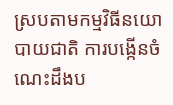ស្របតាមកម្មវិធីនយោបាយជាតិ ការបង្កើនចំណេះដឹងប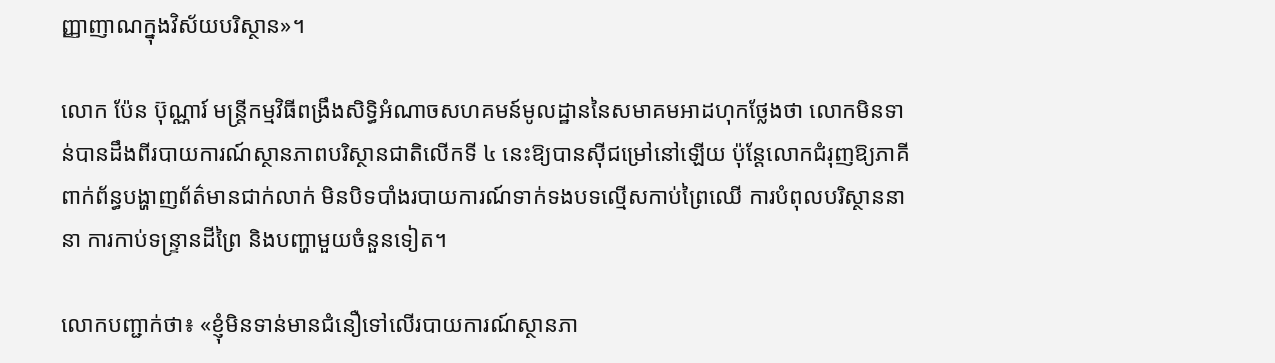ញ្ញាញាណក្នុងវិស័យបរិស្ថាន»។

លោក ប៉ែន ប៊ុណ្ណារ៍ មន្ត្រីកម្មវិធីពង្រឹងសិទ្ធិអំណាចសហគមន៍មូលដ្ឋាននៃសមាគមអាដហុកថ្លែងថា លោកមិនទាន់បានដឹងពីរបាយការណ៍ស្ថានភាពបរិស្ថានជាតិលើកទី ៤ នេះឱ្យបានស៊ីជម្រៅនៅឡើយ ប៉ុន្ដែលោកជំរុញឱ្យភាគីពាក់ព័ន្ធបង្ហាញព័ត៌មានជាក់លាក់ មិនបិទបាំងរបាយការណ៍ទាក់ទងបទល្មើសកាប់ព្រៃឈើ ការបំពុលបរិស្ថាននានា ការកាប់ទន្ទ្រានដីព្រៃ និងបញ្ហាមួយចំនួនទៀត។

លោកបញ្ជាក់ថា៖ «ខ្ញុំមិនទាន់មានជំនឿទៅលើរបាយការណ៍ស្ថានភា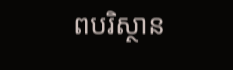ពបរិស្ថាន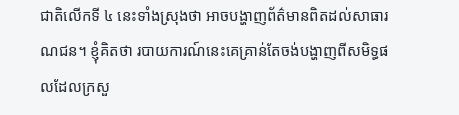ជាតិលើកទី ៤ នេះទាំងស្រុងថា អាចបង្ហាញព័ត៌មានពិតដល់សាធារណជន។ ខ្ញុំគិតថា របាយការណ៍នេះគេគ្រាន់តែចង់បង្ហាញពីសមិទ្ធផលដែលក្រសួ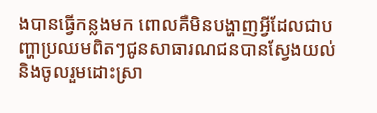ងបានធ្វើកន្លងមក ពោលគឺមិនបង្ហាញអ្វីដែលជាបញ្ហាប្រឈមពិតៗជូនសាធារណជនបានស្វែងយល់ និងចូលរួមដោះស្រា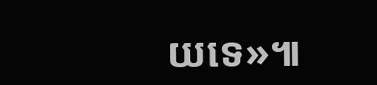យទេ»៕